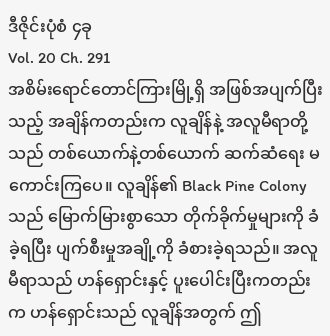ဒီဇိုင်းပုံစံ ၄ခု
Vol. 20 Ch. 291
အစိမ်းရောင်တောင်ကြားမြို့ရှိ အဖြစ်အပျက်ပြီးသည့် အချိန်ကတည်းက လူချိန်နဲ့ အလူမီရာတို့သည် တစ်ယောက်နဲ့တစ်ယောက် ဆက်ဆံရေး မကောင်းကြပေ။ လူချိန်၏ Black Pine Colony သည် မြောက်မြားစွာသော တိုက်ခိုက်မှုများကို ခံခဲ့ရပြီး ပျက်စီးမှုအချို့ကို ခံစားခဲ့ရသည်။ အလူမီရာသည် ဟန်ရှောင်းနှင့် ပူးပေါင်းပြီးကတည်းက ဟန်ရှောင်းသည် လူချိန်အတွက် ဤ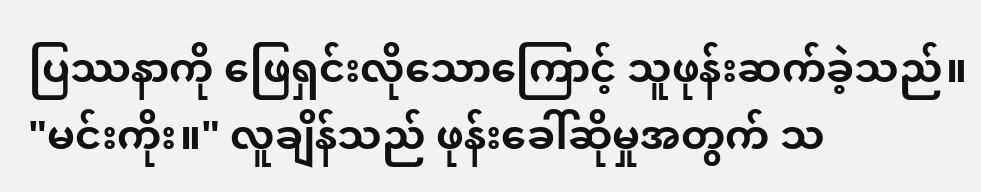ပြဿနာကို ဖြေရှင်းလိုသောကြောင့် သူဖုန်းဆက်ခဲ့သည်။
"မင်းကိုး။" လူချိန်သည် ဖုန်းခေါ်ဆိုမှုအတွက် သ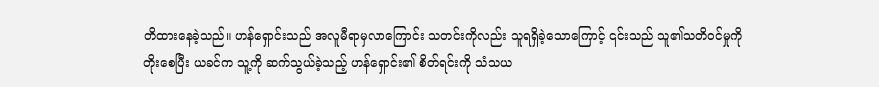တိထားနေခဲ့သည်။ ဟန်ရှောင်းသည် အလူမီရာမှလာကြောင်း သတင်းကိုလည်း သူရရှိခဲ့သောကြောင့် ၎င်းသည် သူ၏သတိဝင်မှုကို တိုးစေပြီး ယခင်က သူ့ကို ဆက်သွယ်ခဲ့သည့် ဟန်ရှောင်း၏ စိတ်ရင်းကို သံသယ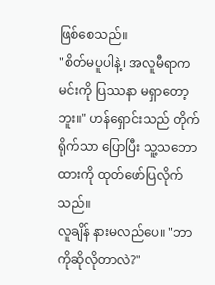ဖြစ်စေသည်။
"စိတ်မပူပါနဲ့၊ အလူမီရာက မင်းကို ပြဿနာ မရှာတော့ဘူး။" ဟန်ရှောင်းသည် တိုက်ရိုက်သာ ပြောပြီး သူ့သဘောထားကို ထုတ်ဖော်ပြလိုက်သည်။
လူချိန် နားမလည်ပေ။ "ဘာကိုဆိုလိုတာလဲ?"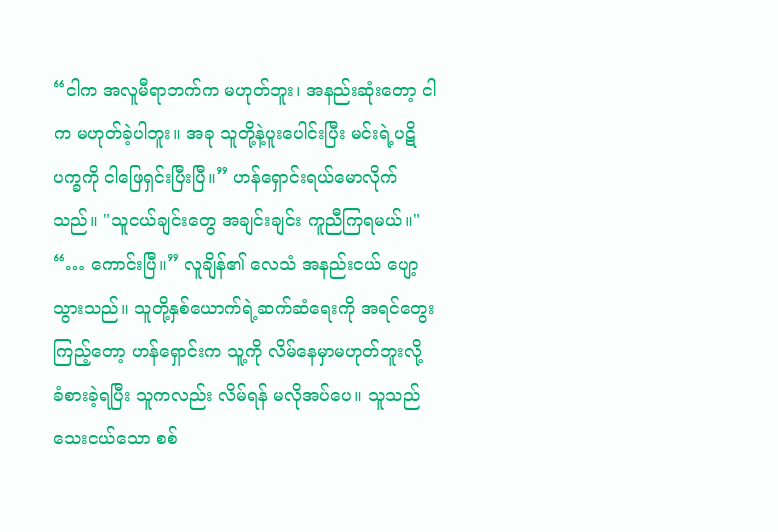“ငါက အလူမီရာဘက်က မဟုတ်ဘူး၊ အနည်းဆုံးတော့ ငါက မဟုတ်ခဲ့ပါဘူး။ အခု သူတို့နဲ့ပူးပေါင်းပြီး မင်းရဲ့ပဋိပက္ခကို ငါဖြေရှင်းပြီးပြီ။” ဟန်ရှောင်းရယ်မောလိုက်သည်။ "သူငယ်ချင်းတွေ အချင်းချင်း ကူညီကြရမယ်။"
“… ကောင်းပြီ။” လူချိန်၏ လေသံ အနည်းငယ် ပျော့သွားသည်။ သူတို့နှစ်ယောက်ရဲ့ဆက်ဆံရေးကို အရင်တွေးကြည့်တော့ ဟန်ရှောင်းက သူ့ကို လိမ်နေမှာမဟုတ်ဘူးလို့ ခံစားခဲ့ရပြီး သူကလည်း လိမ်ရန် မလိုအပ်ပေ။ သူသည် သေးငယ်သော စစ်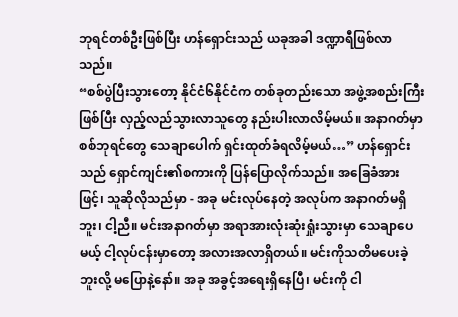ဘုရင်တစ်ဦးဖြစ်ပြီး ဟန်ရှောင်းသည် ယခုအခါ ဒဏ္ဍာရီဖြစ်လာသည်။
“စစ်ပွဲပြီးသွားတော့ နိုင်ငံ၆နိုင်ငံက တစ်ခုတည်းသော အဖွဲ့အစည်းကြီးဖြစ်ပြီး လှည့်လည်သွားလာသူတွေ နည်းပါးလာလိမ့်မယ်။ အနာဂတ်မှာ စစ်ဘုရင်တွေ သေချာပေါက် ရှင်းထုတ်ခံရလိမ့်မယ်…” ဟန်ရှောင်းသည် ရှောင်ကျင်း၏စကားကို ပြန်ပြောလိုက်သည်။ အခြေခံအားဖြင့်၊ သူဆိုလိုသည်မှာ - အခု မင်းလုပ်နေတဲ့ အလုပ်က အနာဂတ်မရှိဘူး၊ ငါ့ညီ။ မင်းအနာဂတ်မှာ အရာအားလုံးဆုံးရှုံးသွားမှာ သေချာပေမယ့် ငါ့လုပ်ငန်းမှာတော့ အလားအလာရှိတယ်။ မင်းကိုသတိမပေးခဲ့ဘူးလို့ မပြောနဲ့နော်။ အခု အခွင့်အရေးရှိနေပြီ၊ မင်းကို ငါ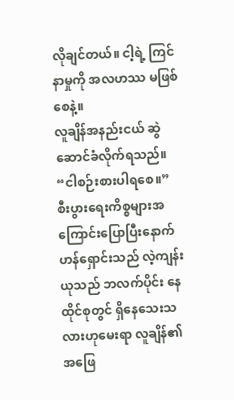လိုချင်တယ်။ ငါ့ရဲ့ ကြင်နာမှုကို အလဟဿ မဖြစ်စေနဲ့။
လူချိန်အနည်းငယ် ဆွဲဆောင်ခံလိုက်ရသည်။ “ငါစဉ်းစားပါရစေ။”
စီးပွားရေးကိစ္စများအကြောင်းပြောပြီးနောက် ဟန်ရှောင်းသည် လဲ့ကျန်းယုသည် ဘလက်ပိုင်း နေထိုင်စုတွင် ရှိနေသေးသလားဟုမေးရာ လူချိန်၏အဖြေ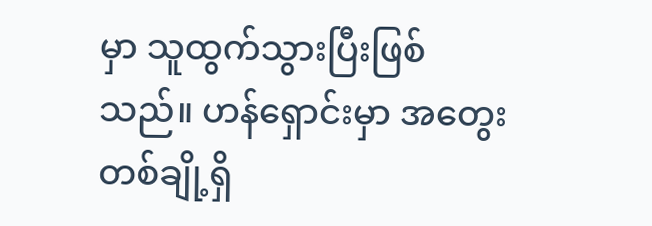မှာ သူထွက်သွားပြီးဖြစ်သည်။ ဟန်ရှောင်းမှာ အတွေးတစ်ချို့ရှိ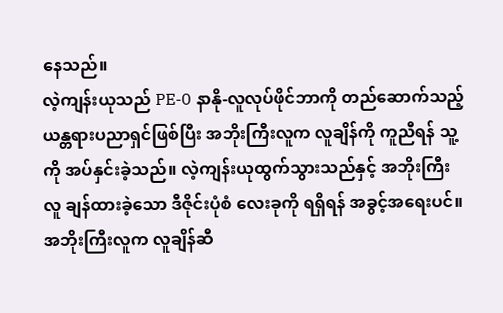နေသည်။
လဲ့ကျန်းယုသည် PE-0 နာနို-လူလုပ်ဖိုင်ဘာကို တည်ဆောက်သည့် ယန္တရားပညာရှင်ဖြစ်ပြီး အဘိုးကြီးလူက လူချိန်ကို ကူညီရန် သူ့ကို အပ်နှင်းခဲ့သည်။ လဲ့ကျန်းယုထွက်သွားသည်နှင့် အဘိုးကြီးလူ ချန်ထားခဲ့သော ဒီဇိုင်းပုံစံ လေးခုကို ရရှိရန် အခွင့်အရေးပင်။ အဘိုးကြီးလူက လူချိန်ဆီ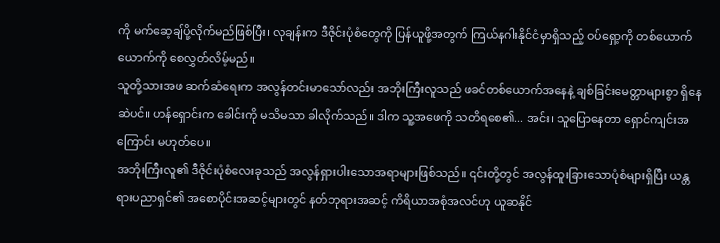ကို မက်ဆေ့ချ်ပို့လိုက်မည်ဖြစ်ပြီး၊ လုချန်းက ဒီဇိုင်းပုံစံတွေကို ပြန်ယူဖို့အတွက် ကြယ်နဂါးနိုင်ငံမှာရှိသည့် ဝပ်ရှော့ကို တစ်ယောက်ယောက်ကို စေလွှတ်လိမ့်မည်။
သူတို့သားအဖ ဆက်ဆံရေးက အလွန်တင်းမာသော်လည်း အဘိုးကြီးလူသည် ဖခင်တစ်ယောက်အနေနဲ့ ချစ်ခြင်းမေတ္တာများစွာ ရှိနေဆဲပင်။ ဟန်ရှောင်းက ခေါင်းကို မသိမသာ ခါလိုက်သည်။ ဒါက သူ့အဖေကို သတိရစေ၏... အင်း၊ သူပြောနေတာ ရှောင်ကျင်းအကြောင်း မဟုတ်ပေ။
အဘိုးကြီးလူ၏ ဒီဇိုင်းပုံစံလေးခုသည် အလွန်ရှားပါးသောအရာများဖြစ်သည်။ ၎င်းတို့တွင် အလွန်ထူးခြားသောပုံစံများရှိပြီး ယန္တရားပညာရှင်၏ အစောပိုင်းအဆင့်များတွင် နတ်ဘုရားအဆင့် ကိရိယာအစုံအလင်ဟု ယူဆနိုင်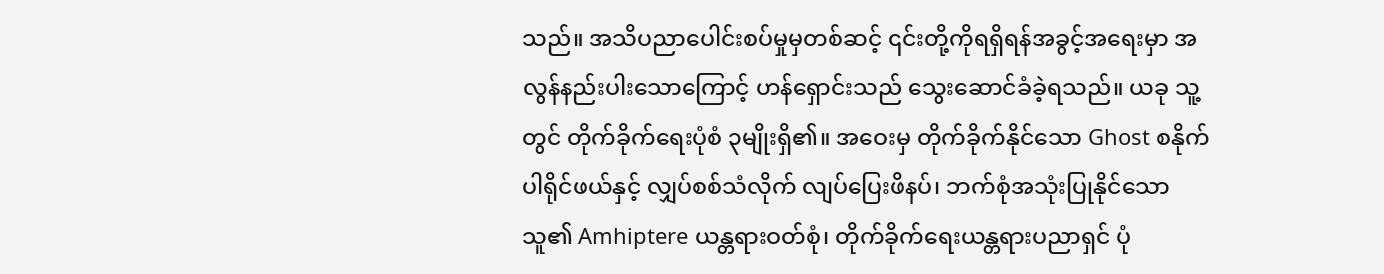သည်။ အသိပညာပေါင်းစပ်မှုမှတစ်ဆင့် ၎င်းတို့ကိုရရှိရန်အခွင့်အရေးမှာ အလွန်နည်းပါးသောကြောင့် ဟန်ရှောင်းသည် သွေးဆောင်ခံခဲ့ရသည်။ ယခု သူ့တွင် တိုက်ခိုက်ရေးပုံစံ ၃မျိုးရှိ၏။ အဝေးမှ တိုက်ခိုက်နိုင်သော Ghost စနိုက်ပါရိုင်ဖယ်နှင့် လျှပ်စစ်သံလိုက် လျပ်ပြေးဖိနပ်၊ ဘက်စုံအသုံးပြုနိုင်သော သူ၏ Amhiptere ယန္တရားဝတ်စုံ၊ တိုက်ခိုက်ရေးယန္တရားပညာရှင် ပုံ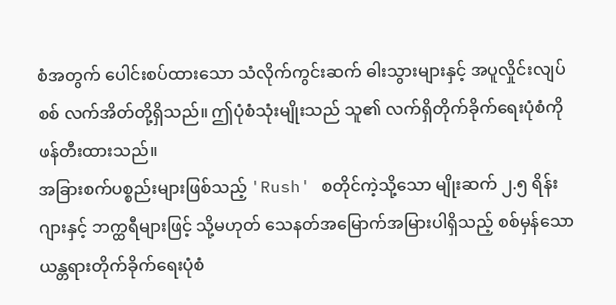စံအတွက် ပေါင်းစပ်ထားသော သံလိုက်ကွင်းဆက် ဓါးသွားများနှင့် အပူလှိုင်းလျပ်စစ် လက်အိတ်တို့ရှိသည်။ ဤပုံစံသုံးမျိုးသည် သူ၏ လက်ရှိတိုက်ခိုက်ရေးပုံစံကို ဖန်တီးထားသည်။
အခြားစက်ပစ္စည်းများဖြစ်သည့် 'Rush' စတိုင်ကဲ့သို့သော မျိုးဆက် ၂.၅ ရိန်းဂျားနှင့် ဘက္ထရီများဖြင့် သို့မဟုတ် သေနတ်အမြောက်အမြားပါရှိသည့် စစ်မှန်သော ယန္တရားတိုက်ခိုက်ရေးပုံစံ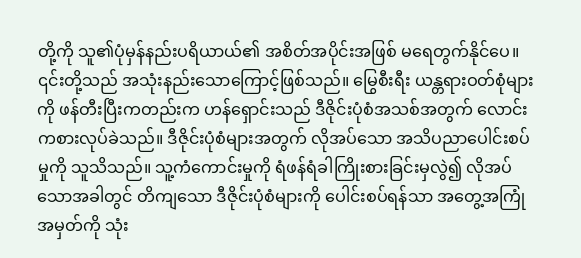တို့ကို သူ၏ပုံမှန်နည်းပရိယာယ်၏ အစိတ်အပိုင်းအဖြစ် မရေတွက်နိုင်ပေ။ ၎င်းတို့သည် အသုံးနည်းသောကြောင့်ဖြစ်သည်။ မြွေစီးရီး ယန္တရားဝတ်စုံများကို ဖန်တီးပြီးကတည်းက ဟန်ရှောင်းသည် ဒီဇိုင်းပုံစံအသစ်အတွက် လောင်းကစားလုပ်ခဲသည်။ ဒီဇိုင်းပုံစံများအတွက် လိုအပ်သော အသိပညာပေါင်းစပ်မှုကို သူသိသည်။ သူ့ကံကောင်းမှုကို ရံဖန်ရံခါကြိုးစားခြင်းမှလွဲ၍ လိုအပ်သောအခါတွင် တိကျသော ဒီဇိုင်းပုံစံများကို ပေါင်းစပ်ရန်သာ အတွေ့အကြုံအမှတ်ကို သုံး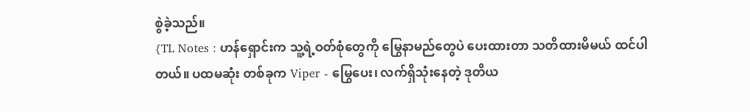စွဲခဲ့သည်။
{TL Notes : ဟန်ရှောင်းက သူ့ရဲ့ဝတ်စုံတွေကို မြွေနာမည်တွေပဲ ပေးထားတာ သတိထားမိမယ် ထင်ပါတယ်။ ပထမဆုံး တစ်ခုက Viper - မြွေပေး၊ လက်ရှိသုံးနေတဲ့ ဒုတိယ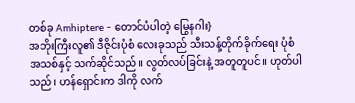တစ်ခု Amhiptere - တောင်ပံပါတဲ့ မြွေနဂါး}
အဘိုးကြီးလူ၏ ဒီဇိုင်းပုံစံ လေးခုသည် သီးသန့်တိုက်ခိုက်ရေး ပုံစံအသစ်နှင့် သက်ဆိုင်သည်။ လွတ်လပ်ခြင်းနဲ့ အတူတူပင်။ ဟုတ်ပါသည်၊ ဟန်ရှောင်းက ဒါကို လက်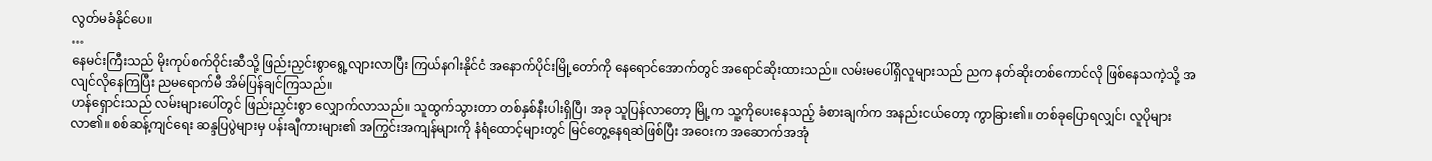လွတ်မခံနိုင်ပေ။
…
နေမင်းကြီးသည် မိုးကုပ်စက်ဝိုင်းဆီသို့ ဖြည်းညှင်းစွာရွေ့လျားလာပြီး ကြယ်နဂါးနိုင်ငံ အနောက်ပိုင်းမြို့တော်ကို နေရောင်အောက်တွင် အရောင်ဆိုးထားသည်။ လမ်းမပေါ်ရှိလူများသည် ညက နတ်ဆိုးတစ်ကောင်လို ဖြစ်နေသကဲ့သို့ အလျင်လိုနေကြပြီး ညမရောက်မီ အိမ်ပြန်ချင်ကြသည်။
ဟန်ရှောင်းသည် လမ်းများပေါ်တွင် ဖြည်းညှင်းစွာ လျှောက်လာသည်။ သူထွက်သွားတာ တစ်နှစ်နီးပါးရှိပြီ၊ အခု သူပြန်လာတော့ မြို့က သူ့ကိုပေးနေသည့် ခံစားချက်က အနည်းငယ်တော့ ကွာခြား၏။ တစ်ခုပြောရလျှင်၊ လူပိုများလာ၏။ စစ်ဆန့်ကျင်ရေး ဆန္ဒပြပွဲများမှ ပန်းချီကားများ၏ အကြွင်းအကျန်များကို နံရံထောင့်များတွင် မြင်တွေ့နေရဆဲဖြစ်ပြီး အဝေးက အဆောက်အအုံ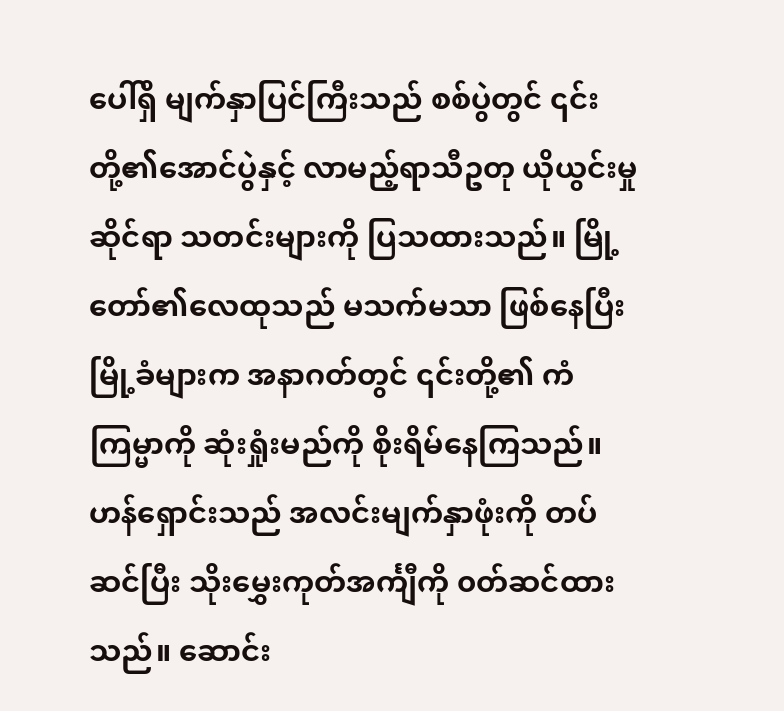ပေါ်ရှိ မျက်နှာပြင်ကြီးသည် စစ်ပွဲတွင် ၎င်းတို့၏အောင်ပွဲနှင့် လာမည့်ရာသီဥတု ယိုယွင်းမှုဆိုင်ရာ သတင်းများကို ပြသထားသည်။ မြို့တော်၏လေထုသည် မသက်မသာ ဖြစ်နေပြီး မြို့ခံများက အနာဂတ်တွင် ၎င်းတို့၏ ကံကြမ္မာကို ဆုံးရှုံးမည်ကို စိုးရိမ်နေကြသည်။
ဟန်ရှောင်းသည် အလင်းမျက်နှာဖုံးကို တပ်ဆင်ပြီး သိုးမွှေးကုတ်အင်္ကျီကို ၀တ်ဆင်ထားသည်။ ဆောင်း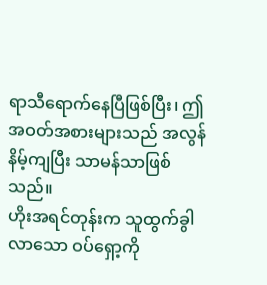ရာသီရောက်နေပြီဖြစ်ပြီး၊ ဤအဝတ်အစားများသည် အလွန်နိမ့်ကျပြီး သာမန်သာဖြစ်သည်။
ဟိုးအရင်တုန်းက သူထွက်ခွါလာသော ဝပ်ရှော့ကို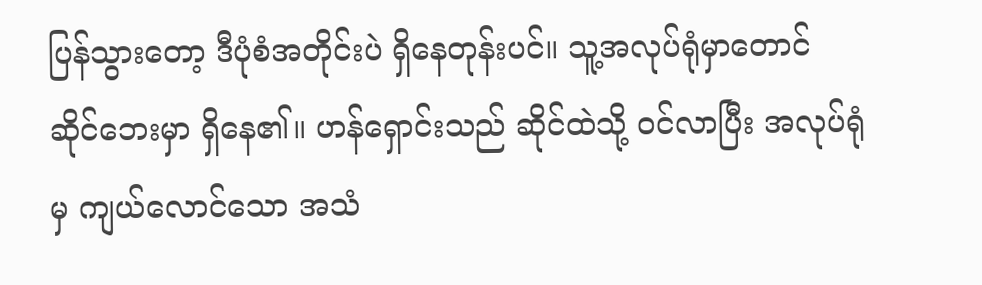ပြန်သွားတော့ ဒီပုံစံအတိုင်းပဲ ရှိနေတုန်းပင်။ သူ့အလုပ်ရုံမှာတောင် ဆိုင်ဘေးမှာ ရှိနေ၏။ ဟန်ရှောင်းသည် ဆိုင်ထဲသို့ ဝင်လာပြီး အလုပ်ရုံမှ ကျယ်လောင်သော အသံ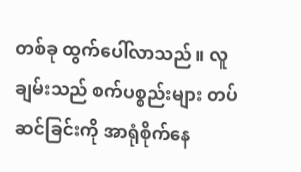တစ်ခု ထွက်ပေါ်လာသည်။ လူချမ်းသည် စက်ပစ္စည်းများ တပ်ဆင်ခြင်းကို အာရုံစိုက်နေ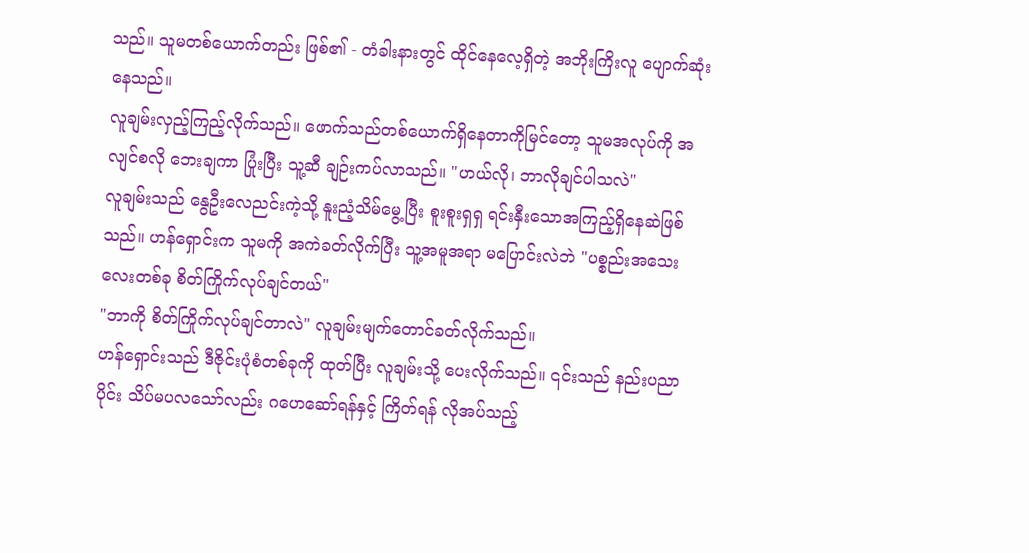သည်။ သူမတစ်ယောက်တည်း ဖြစ်၏ - တံခါးနားတွင် ထိုင်နေလေ့ရှိတဲ့ အဘိုးကြိးလူ ပျောက်ဆုံးနေသည်။
လူချမ်းလှည့်ကြည့်လိုက်သည်။ ဖောက်သည်တစ်ယောက်ရှိနေတာကိုမြင်တော့ သူမအလုပ်ကို အလျင်စလို ဘေးချကာ ပြုံးပြီး သူ့ဆီ ချဉ်းကပ်လာသည်။ "ဟယ်လို၊ ဘာလိုချင်ပါသလဲ"
လူချမ်းသည် နွေဦးလေညင်းကဲ့သို့ နူးညံ့သိမ်မွေ့ပြီး စူးစူးရှရှ ရင်းနှီးသောအကြည့်ရှိနေဆဲဖြစ်သည်။ ဟန်ရှောင်းက သူမကို အကဲခတ်လိုက်ပြီး သူ့အမူအရာ မပြောင်းလဲဘဲ "ပစ္စည်းအသေးလေးတစ်ခု စိတ်ကြိုက်လုပ်ချင်တယ်"
"ဘာကို စိတ်ကြိုက်လုပ်ချင်တာလဲ" လူချမ်းမျက်တောင်ခတ်လိုက်သည်။
ဟန်ရှောင်းသည် ဒီဇိုင်းပုံစံတစ်ခုကို ထုတ်ပြီး လူချမ်းသို့ ပေးလိုက်သည်။ ၎င်းသည် နည်းပညာပိုင်း သိပ်မပလသော်လည်း ဂဟေဆော်ရန်နှင့် ကြိတ်ရန် လိုအပ်သည့်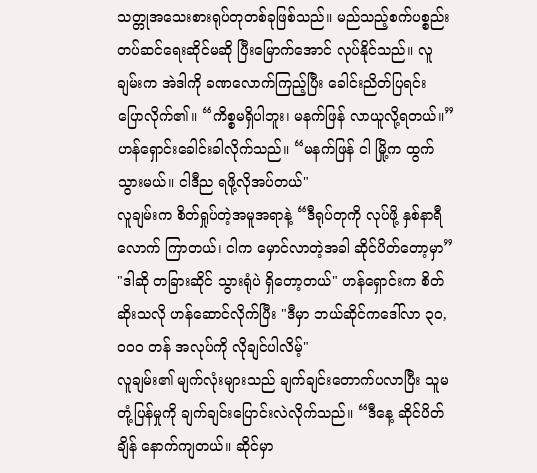သတ္တုအသေးစားရုပ်တုတစ်ခုဖြစ်သည်။ မည်သည့်စက်ပစ္စည်း တပ်ဆင်ရေးဆိုင်မဆို ပြီးမြောက်အောင် လုပ်နိုင်သည်။ လူချမ်းက အဲဒါကို ခဏလောက်ကြည့်ပြီး ခေါင်းညိတ်ပြရင်း ပြောလိုက်၏။ “ကိစ္စမရှိပါဘူး၊ မနက်ဖြန် လာယူလို့ရတယ်။”
ဟန်ရှောင်းခေါင်းခါလိုက်သည်။ “မနက်ဖြန် ငါ မြို့က ထွက်သွားမယ်။ ငါဒီည ရဖို့လိုအပ်တယ်"
လူချမ်းက စိတ်ရှုပ်တဲ့အမူအရာနဲ့ “ဒီရုပ်တုကို လုပ်ဖို့ နှစ်နာရီလောက် ကြာတယ်၊ ငါက မှောင်လာတဲ့အခါ ဆိုင်ပိတ်တော့မှာ”
"ဒါဆို တခြားဆိုင် သွားရုံပဲ ရှိတော့တယ်" ဟန်ရှောင်းက စိတ်ဆိုးသလို ဟန်ဆောင်လိုက်ပြီး "ဒီမှာ ဘယ်ဆိုင်ကဒေါ်လာ ၃၀,၀၀၀ တန် အလုပ်ကို လိုချင်ပါလိမ့်"
လူချမ်း၏ မျက်လုံးများသည် ချက်ချင်းတောက်ပလာပြီး သူမတုံ့ပြန်မှုကို ချက်ချင်းပြောင်းလဲလိုက်သည်။ “ဒီနေ့ ဆိုင်ပိတ်ချိန် နောက်ကျတယ်။ ဆိုင်မှာ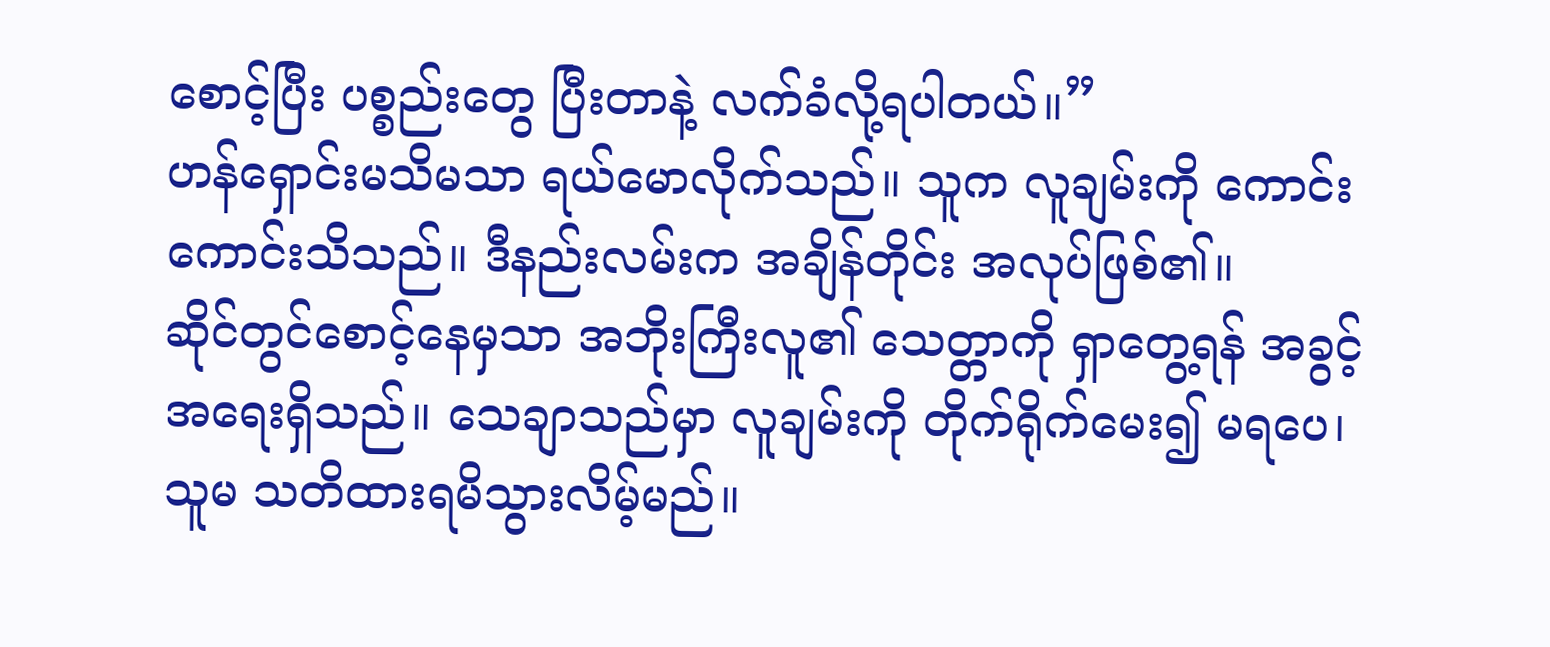စောင့်ပြီး ပစ္စည်းတွေ ပြီးတာနဲ့ လက်ခံလို့ရပါတယ်။”
ဟန်ရှောင်းမသိမသာ ရယ်မောလိုက်သည်။ သူက လူချမ်းကို ကောင်းကောင်းသိသည်။ ဒီနည်းလမ်းက အချိန်တိုင်း အလုပ်ဖြစ်၏။
ဆိုင်တွင်စောင့်နေမှသာ အဘိုးကြီးလူ၏ သေတ္တာကို ရှာတွေ့ရန် အခွင့်အရေးရှိသည်။ သေချာသည်မှာ လူချမ်းကို တိုက်ရိုက်မေး၍ မရပေ၊ သူမ သတိထားရမိသွားလိမ့်မည်။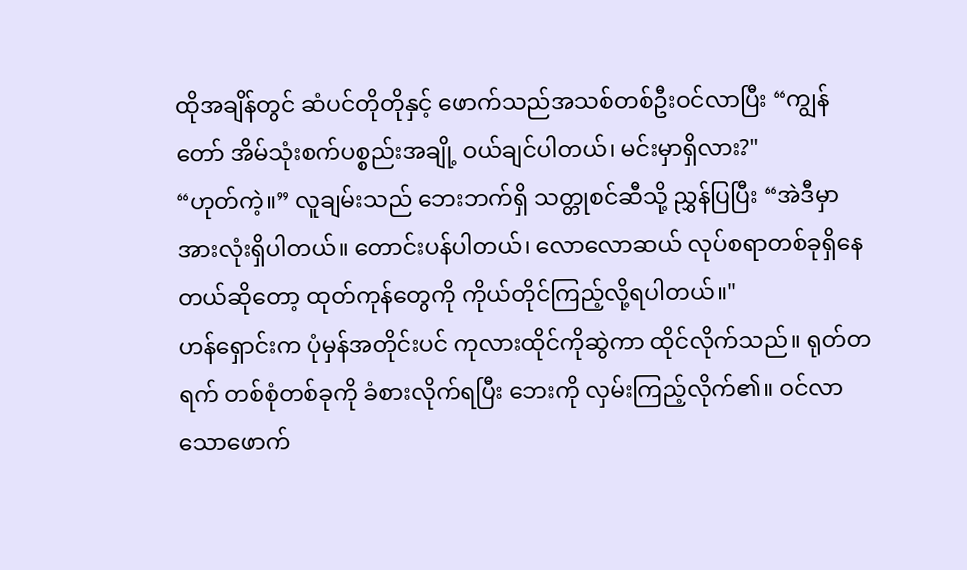ထိုအချိန်တွင် ဆံပင်တိုတိုနှင့် ဖောက်သည်အသစ်တစ်ဦးဝင်လာပြီး “ကျွန်တော် အိမ်သုံးစက်ပစ္စည်းအချို့ ဝယ်ချင်ပါတယ်၊ မင်းမှာရှိလား?"
“ဟုတ်ကဲ့။” လူချမ်းသည် ဘေးဘက်ရှိ သတ္တုစင်ဆီသို့ ညွှန်ပြပြီး “အဲဒီမှာ အားလုံးရှိပါတယ်။ တောင်းပန်ပါတယ်၊ လောလောဆယ် လုပ်စရာတစ်ခုရှိနေတယ်ဆိုတော့ ထုတ်ကုန်တွေကို ကိုယ်တိုင်ကြည့်လို့ရပါတယ်။"
ဟန်ရှောင်းက ပုံမှန်အတိုင်းပင် ကုလားထိုင်ကိုဆွဲကာ ထိုင်လိုက်သည်။ ရုတ်တရက် တစ်စုံတစ်ခုကို ခံစားလိုက်ရပြီး ဘေးကို လှမ်းကြည့်လိုက်၏။ ဝင်လာသောဖောက်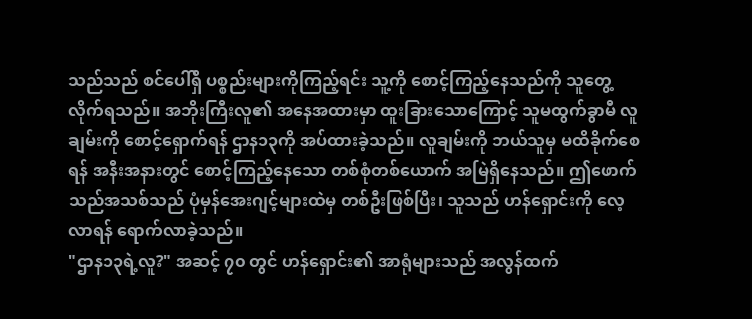သည်သည် စင်ပေါ်ရှိ ပစ္စည်းများကိုကြည့်ရင်း သူ့ကို စောင့်ကြည့်နေသည်ကို သူတွေ့လိုက်ရသည်။ အဘိုးကြီးလူ၏ အနေအထားမှာ ထူးခြားသောကြောင့် သူမထွက်ခွာမီ လူချမ်းကို စောင့်ရှောက်ရန် ဌာန၁၃ကို အပ်ထားခဲ့သည်။ လူချမ်းကို ဘယ်သူမှ မထိခိုက်စေရန် အနီးအနားတွင် စောင့်ကြည့်နေသော တစ်စုံတစ်ယောက် အမြဲရှိနေသည်။ ဤဖောက်သည်အသစ်သည် ပုံမှန်အေးဂျင့်များထဲမှ တစ်ဦးဖြစ်ပြီး၊ သူသည် ဟန်ရှောင်းကို လေ့လာရန် ရောက်လာခဲ့သည်။
"ဌာန၁၃ရဲ့လူ?" အဆင့် ၇၀ တွင် ဟန်ရှောင်း၏ အာရုံများသည် အလွန်ထက်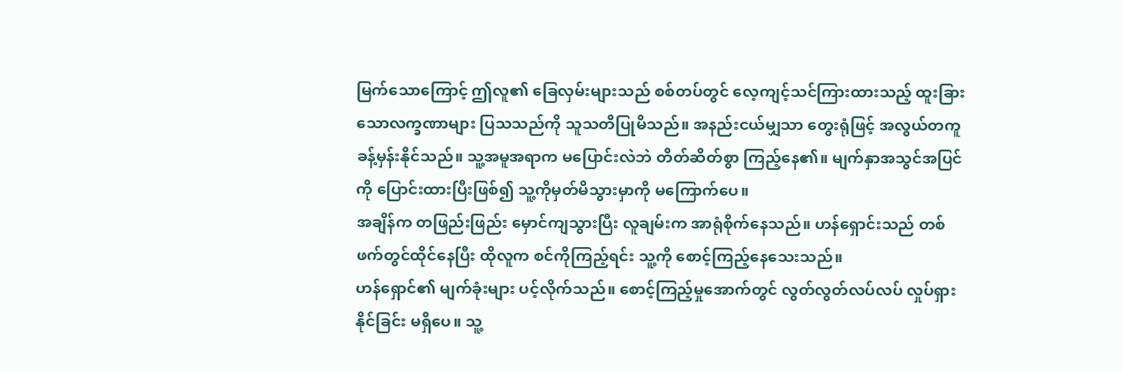မြက်သောကြောင့် ဤလူ၏ ခြေလှမ်းများသည် စစ်တပ်တွင် လေ့ကျင့်သင်ကြားထားသည့် ထူးခြားသောလက္ခဏာများ ပြသသည်ကို သူသတိပြုမိသည်။ အနည်းငယ်မျှသာ တွေးရုံဖြင့် အလွယ်တကူ ခန့်မှန်းနိုင်သည်။ သူ့အမူအရာက မပြောင်းလဲဘဲ တိတ်ဆိတ်စွာ ကြည့်နေ၏။ မျက်နှာအသွင်အပြင်ကို ပြောင်းထားပြီးဖြစ်၍ သူ့ကိုမှတ်မိသွားမှာကို မကြောက်ပေ။
အချိန်က တဖြည်းဖြည်း မှောင်ကျသွားပြီး လူချမ်းက အာရုံစိုက်နေသည်။ ဟန်ရှောင်းသည် တစ်ဖက်တွင်ထိုင်နေပြီး ထိုလူက စင်ကိုကြည့်ရင်း သူ့ကို စောင့်ကြည့်နေသေးသည်။
ဟန်ရှောင်၏ မျက်ခုံးများ ပင့်လိုက်သည်။ စောင့်ကြည့်မှုအောက်တွင် လွတ်လွတ်လပ်လပ် လှုပ်ရှားနိုင်ခြင်း မရှိပေ။ သူ့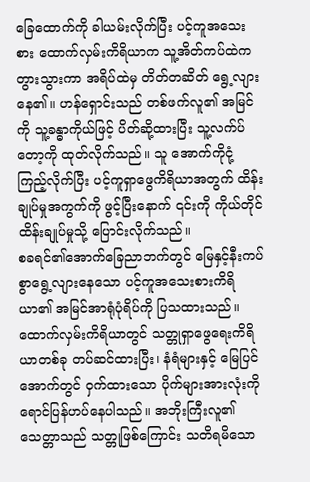ခြေထောက်ကို ခါယမ်းလိုက်ပြီး ပင့်ကူအသေးစား ထောက်လှမ်းကိရိယာက သူ့အိတ်ကပ်ထဲက တွားသွားကာ အရိပ်ထဲမှ တိတ်တဆိတ် ရွေ့လျားနေ၏။ ဟန်ရှောင်းသည် တစ်ဖက်လူ၏ အမြင်ကို သူ့ခန္ဓာကိုယ်ဖြင့် ပိတ်ဆို့ထားပြီး သူ့လက်ပ်တော့ကို ထုတ်လိုက်သည်။ သူ အောက်ကိုငုံ့ကြည့်လိုက်ပြီး ပင့်ကူရှာဖွေကိရိယာအတွက် ထိန်းချုပ်မှုအကွက်ကို ဖွင့်ပြီးနောက် ၎င်းကို ကိုယ်တိုင်ထိန်းချုပ်မှုသို့ ပြောင်းလိုက်သည်။
စခရင်၏အောက်ခြေညာဘက်တွင် မြေနှင့်နီးကပ်စွာရွေ့လျားနေသော ပင့်ကူအသေးစားကိရိယာ၏ အမြင်အာရုံပုံရိပ်ကို ပြသထားသည်။ ထောက်လှမ်းကိရိယာတွင် သတ္တုရှာဖွေရေးကိရိယာတစ်ခု တပ်ဆင်ထားပြီး၊ နံရံများနှင့် မြေပြင်အောက်တွင် ဝှက်ထားသော ပိုက်များအားလုံးကို ရောင်ပြန်ဟပ်နေပါသည်။ အဘိုးကြီးလူ၏ သေတ္တာသည် သတ္တုဖြစ်ကြောင်း သတိရမိသော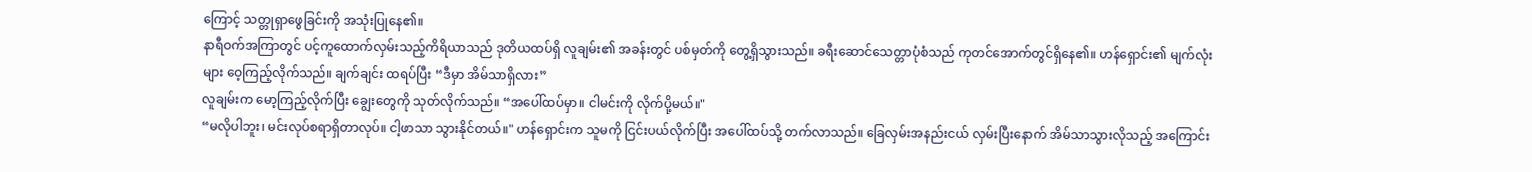ကြောင့် သတ္တုရှာဖွေခြင်းကို အသုံးပြုနေ၏။
နာရီဝက်အကြာတွင် ပင့်ကူထောက်လှမ်းသည့်ကိရိယာသည် ဒုတိယထပ်ရှိ လူချမ်း၏ အခန်းတွင် ပစ်မှတ်ကို တွေ့ရှိသွားသည်။ ခရီးဆောင်သေတ္တာပုံစံသည် ကုတင်အောက်တွင်ရှိနေ၏။ ဟန်ရှောင်း၏ မျက်လုံးများ ဝေ့ကြည့်လိုက်သည်။ ချက်ချင်း ထရပ်ပြီး “ဒီမှာ အိမ်သာရှိလား”
လူချမ်းက မော့ကြည့်လိုက်ပြီး ချွေးတွေကို သုတ်လိုက်သည်။ “အပေါ်ထပ်မှာ။ ငါမင်းကို လိုက်ပို့မယ်။"
“မလိုပါဘူး၊ မင်းလုပ်စရာရှိတာလုပ်။ ငါ့ဖာသာ သွားနိုင်တယ်။" ဟန်ရှောင်းက သူမကို ငြင်းပယ်လိုက်ပြီး အပေါ်ထပ်သို့ တက်လာသည်။ ခြေလှမ်းအနည်းငယ် လှမ်းပြီးနောက် အိမ်သာသွားလိုသည့် အကြောင်း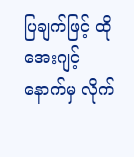ပြချက်ဖြင့် ထိုအေးဂျင့် နောက်မှ လိုက်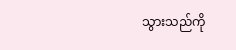သွားသည်ကို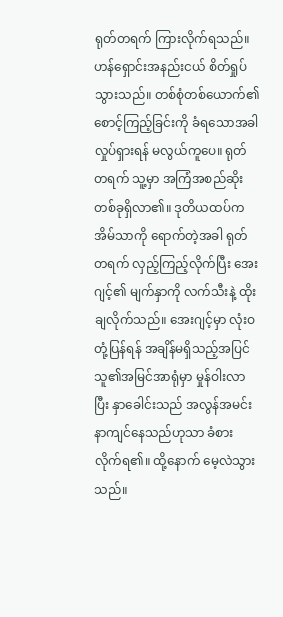ရုတ်တရက် ကြားလိုက်ရသည်။
ဟန်ရှောင်းအနည်းငယ် စိတ်ရှုပ်သွားသည်။ တစ်စုံတစ်ယောက်၏ စောင့်ကြည့်ခြင်းကို ခံရသောအခါ လှုပ်ရှားရန် မလွယ်ကူပေ။ ရုတ်တရက် သူ့မှာ အကြံအစည်ဆိုးတစ်ခုရှိလာ၏။ ဒုတိယထပ်က အိမ်သာကို ရောက်တဲ့အခါ ရုတ်တရက် လှည့်ကြည့်လိုက်ပြီး အေးဂျင့်၏ မျက်နှာကို လက်သီးနဲ့ ထိုးချလိုက်သည်။ အေးဂျင့်မှာ လုံးဝတုံ့ပြန်ရန် အချိန်မရှိသည့်အပြင် သူ၏အမြင်အာရုံမှာ မှုန်ဝါးလာပြီး နှာခေါင်းသည် အလွန်အမင်း နာကျင်နေသည်ဟုသာ ခံစားလိုက်ရ၏။ ထို့နောက် မေ့လဲသွားသည်။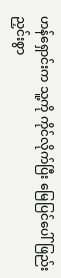ဟန်ရှောင်းက သူ့ကို ကိုင်လိုက်ပြီး မြေပြင်ပေါ် ဖြည်းညှင်းစွာ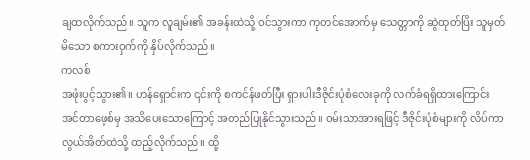ချထလိုက်သည်။ သူက လူချမ်း၏ အခန်းထဲသို့ ဝင်သွားကာ ကုတင်အောက်မှ သေတ္တာကို ဆွဲထုတ်ပြိး သူမှတ်မိသော စကားဝှက်ကို နှိပ်လိုက်သည်။
ကလစ်
အဖုံးပွင့်သွား၏။ ဟန်ရှောင်းက ၎င်းကို စကင်န်ဖတ်ပြီး ရှားပါးဒီဇိုင်းပုံစံလေးခုကို လက်ခံရရှိထားကြောင်း အင်တာဖေ့စ်မှ အသိပေးသောကြောင့် အတည်ပြုနိုင်သွားသည်။ ဝမ်းသာအားရဖြင့် ဒီဇိုင်းပုံစံများကို လိပ်ကာ လွယ်အိတ်ထဲသို့ ထည့်လိုက်သည်။ ထို့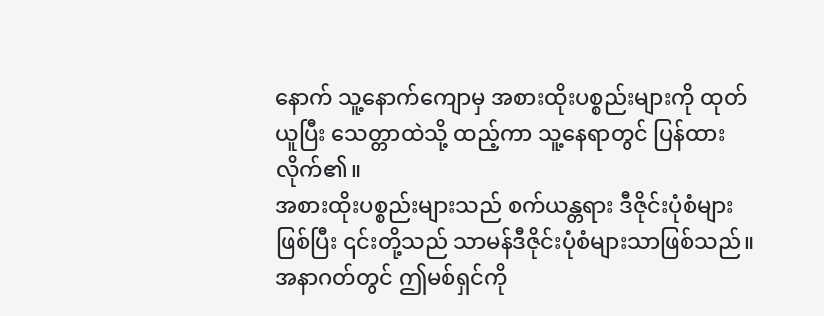နောက် သူ့နောက်ကျောမှ အစားထိုးပစ္စည်းများကို ထုတ်ယူပြီး သေတ္တာထဲသို့ ထည့်ကာ သူ့နေရာတွင် ပြန်ထားလိုက်၏။
အစားထိုးပစ္စည်းများသည် စက်ယန္တရား ဒီဇိုင်းပုံစံများဖြစ်ပြီး ၎င်းတို့သည် သာမန်ဒီဇိုင်းပုံစံများသာဖြစ်သည်။ အနာဂတ်တွင် ဤမစ်ရှင်ကို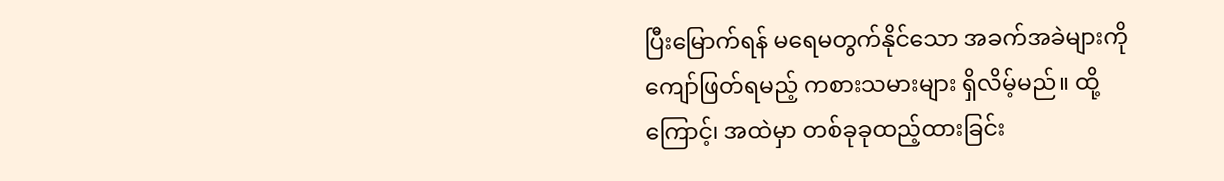ပြီးမြောက်ရန် မရေမတွက်နိုင်သော အခက်အခဲများကို ကျော်ဖြတ်ရမည့် ကစားသမားများ ရှိလိမ့်မည်။ ထို့ကြောင့်၊ အထဲမှာ တစ်ခုခုထည့်ထားခြင်း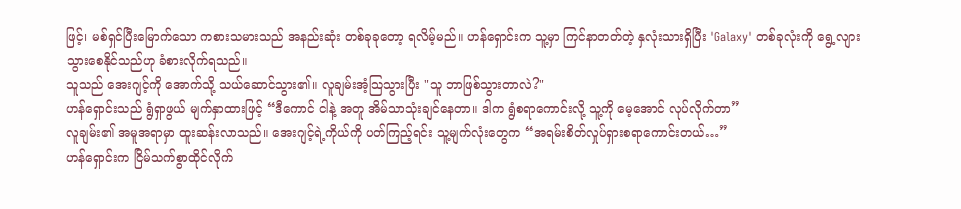ဖြင့်၊ မစ်ရှင်ပြီးမြောက်သော ကစားသမားသည် အနည်းဆုံး တစ်ခုခုတော့ ရလိမ့်မည်။ ဟန်ရှောင်းက သူ့မှာ ကြင်နာတတ်တဲ့ နှလုံးသားရှိပြီး 'Galaxy' တစ်ခုလုံးကို ရွေ့လျားသွားစေနိုင်သည်ဟု ခံစားလိုက်ရသည်။
သူသည် အေးဂျင့်ကို အောက်သို့ သယ်ဆောင်သွား၏။ လူချမ်းအံ့သြသွားပြီး "သူ ဘာဖြစ်သွားတာလဲ?"
ဟန်ရှောင်းသည် ရွံရှာဖွယ် မျက်နှာထားဖြင့် “ဒီကောင် ငါနဲ့ အတူ အိမ်သာသုံးချင်နေတာ။ ဒါက ရွံစရာကောင်းလို့ သူ့ကို မေ့အောင် လုပ်လိုက်တာ”
လူချမ်း၏ အမူအရာမှာ ထူးဆန်းလာသည်။ အေးဂျင့်ရဲ့ကိုယ်ကို ပတ်ကြည့်ရင်း သူ့မျက်လုံးတွေက “အရမ်းစိတ်လှုပ်ရှားစရာကောင်းတယ်…”
ဟန်ရှောင်းက ငြိမ်သက်စွာထိုင်လိုက်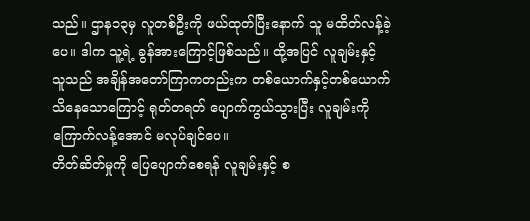သည်။ ဌာန၁၃မှ လူတစ်ဦးကို ဖယ်ထုတ်ပြီးနောက် သူ မထိတ်လန့်ခဲ့ပေ။ ဒါက သူ့ရဲ့ ခွန်အားကြောင့်ဖြစ်သည်။ ထို့အပြင် လူချမ်းနှင့် သူသည် အချိန်အတော်ကြာကတည်းက တစ်ယောက်နှင့်တစ်ယောက် သိနေသောကြောင့် ရုတ်တရတ် ပျောက်ကွယ်သွားပြီး လူချမ်းကို ကြောက်လန့်အောင် မလုပ်ချင်ပေ။
တိတ်ဆိတ်မှုကို ပြေပျောက်စေရန် လူချမ်းနှင့် စ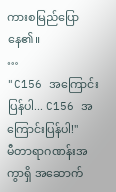ကားစမြည်ပြောနေ၏။
…
"C156 အကြောင်းပြန်ပါ... C156 အကြောင်းပြန်ပါ!"
မီတာရာဂဏန်းအကွာရှိ အဆောက်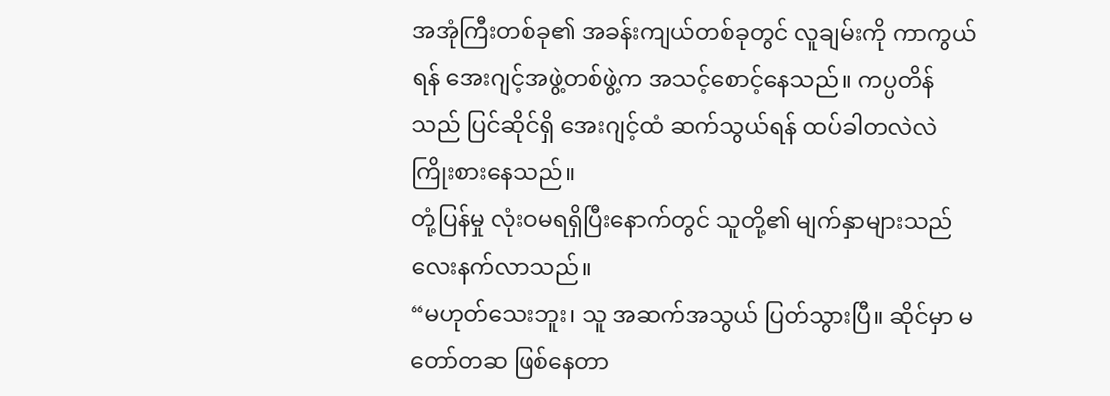အအုံကြီးတစ်ခု၏ အခန်းကျယ်တစ်ခုတွင် လူချမ်းကို ကာကွယ်ရန် အေးဂျင့်အဖွဲ့တစ်ဖွဲ့က အသင့်စောင့်နေသည်။ ကပ္ပတိန်သည် ပြင်ဆိုင်ရှိ အေးဂျင့်ထံ ဆက်သွယ်ရန် ထပ်ခါတလဲလဲ ကြိုးစားနေသည်။
တုံ့ပြန်မှု လုံးဝမရရှိပြီးနောက်တွင် သူတို့၏ မျက်နှာများသည် လေးနက်လာသည်။
“မဟုတ်သေးဘူး၊ သူ အဆက်အသွယ် ပြတ်သွားပြီ။ ဆိုင်မှာ မတော်တဆ ဖြစ်နေတာ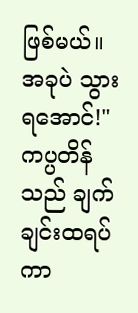ဖြစ်မယ်။ အခုပဲ သွားရအောင်!"
ကပ္ပတိန်သည် ချက်ချင်းထရပ်ကာ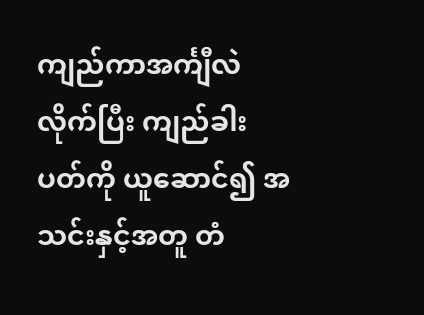ကျည်ကာအင်္ကျီလဲလိုက်ပြီး ကျည်ခါးပတ်ကို ယူဆောင်၍ အသင်းနှင့်အတူ တံ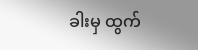ခါးမှ ထွက်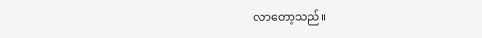လာတော့သည်။